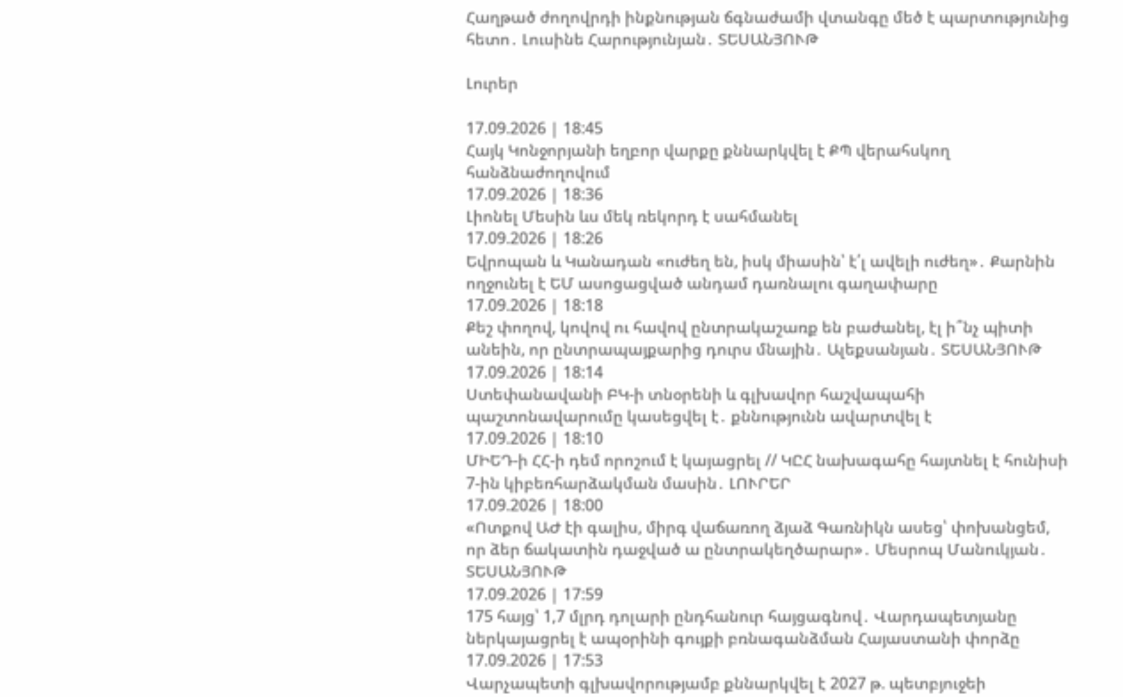Հաղթած ժողովրդի ինքնության ճգնաժամի վտանգը մեծ է պարտությունից հետո․ Լուսինե Հարությունյան․ ՏԵՍԱՆՅՈՒԹ

Լուրեր

17.09.2026 | 18:45
Հայկ Կոնջորյանի եղբոր վարքը քննարկվել է ՔՊ վերահսկող հանձնաժողովում
17.09.2026 | 18:36
Լիոնել Մեսին ևս մեկ ռեկորդ է սահմանել
17.09.2026 | 18:26
Եվրոպան և Կանադան «ուժեղ են, իսկ միասին՝ է՛լ ավելի ուժեղ»․ Քարնին ողջունել է ԵՄ ասոցացված անդամ դառնալու գաղափարը
17.09.2026 | 18:18
Քեշ փողով, կովով ու հավով ընտրակաշառք են բաժանել, էլ ի՞նչ պիտի անեին, որ ընտրապայքարից դուրս մնային․ Ալեքսանյան․ ՏԵՍԱՆՅՈՒԹ
17.09.2026 | 18:14
Ստեփանավանի ԲԿ-ի տնօրենի և գլխավոր հաշվապահի պաշտոնավարումը կասեցվել է․ քննությունն ավարտվել է
17.09.2026 | 18:10
ՄԻԵԴ-ի ՀՀ-ի դեմ որոշում է կայացրել // ԿԸՀ նախագահը հայտնել է հունիսի 7-ին կիբեռհարձակման մասին․ ԼՈՒՐԵՐ
17.09.2026 | 18:00
«Ոտքով ԱԺ էի գալիս, միրգ վաճառող ձյաձ Գառնիկն ասեց՝ փոխանցեմ, որ ձեր ճակատին դաջված ա ընտրակեղծարար»․ Մեսրոպ Մանուկյան․ ՏԵՍԱՆՅՈՒԹ
17.09.2026 | 17:59
175 հայց՝ 1,7 մլրդ դոլարի ընդհանուր հայցագնով․ Վարդապետյանը ներկայացրել է ապօրինի գույքի բռնագանձման Հայաստանի փորձը
17.09.2026 | 17:53
Վարչապետի գլխավորությամբ քննարկվել է 2027 թ. պետբյուջեի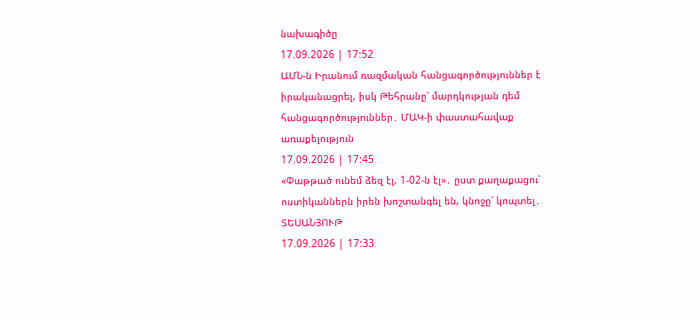նախագիծը
17.09.2026 | 17:52
ԱՄՆ-ն Իրանում ռազմական հանցագործություններ է իրականացրել, իսկ Թեհրանը՝ մարդկության դեմ հանցագործություններ․ ՄԱԿ-ի փաստահավաք առաքելություն
17.09.2026 | 17:45
«Փաթթած ունեմ ձեզ էլ, 1-02-ն էլ»․ ըստ քաղաքացու՝ ոստիկաններն իրեն խոշտանգել են, կնոջը՝ կոպտել․ ՏԵՍԱՆՅՈՒԹ
17.09.2026 | 17:33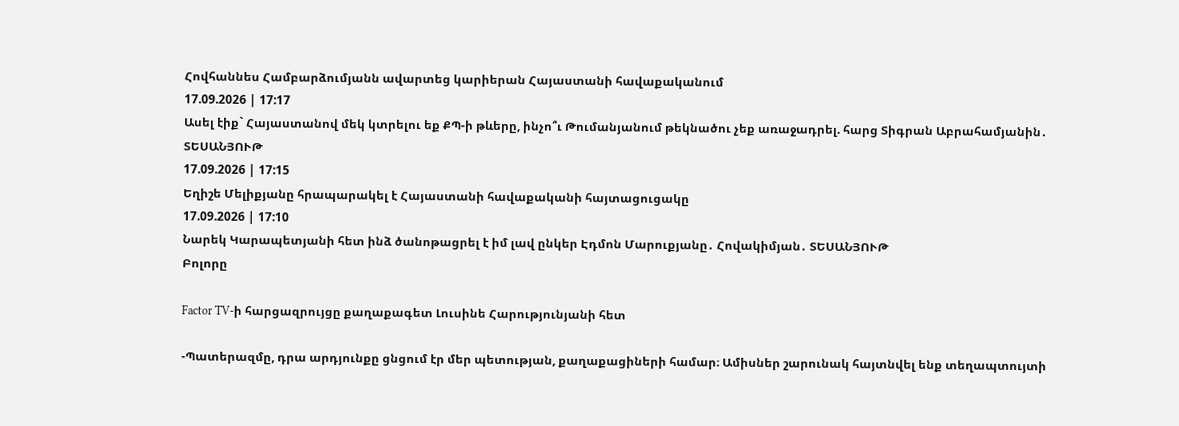Հովհաննես Համբարձումյանն ավարտեց կարիերան Հայաստանի հավաքականում
17.09.2026 | 17:17
Ասել էիք` Հայաստանով մեկ կտրելու եք ՔՊ-ի թևերը, ինչո՞ւ Թումանյանում թեկնածու չեք առաջադրել. հարց Տիգրան Աբրահամյանին․ ՏԵՍԱՆՅՈՒԹ
17.09.2026 | 17:15
Եղիշե Մելիքյանը հրապարակել է Հայաստանի հավաքականի հայտացուցակը
17.09.2026 | 17:10
Նարեկ Կարապետյանի հետ ինձ ծանոթացրել է իմ լավ ընկեր Էդմոն Մարուքյանը․ Հովակիմյան․ ՏԵՍԱՆՅՈՒԹ
Բոլորը

Factor TV-ի հարցազրույցը քաղաքագետ Լուսինե Հարությունյանի հետ

-Պատերազմը, դրա արդյունքը ցնցում էր մեր պետության, քաղաքացիների համար։ Ամիսներ շարունակ հայտնվել ենք տեղապտույտի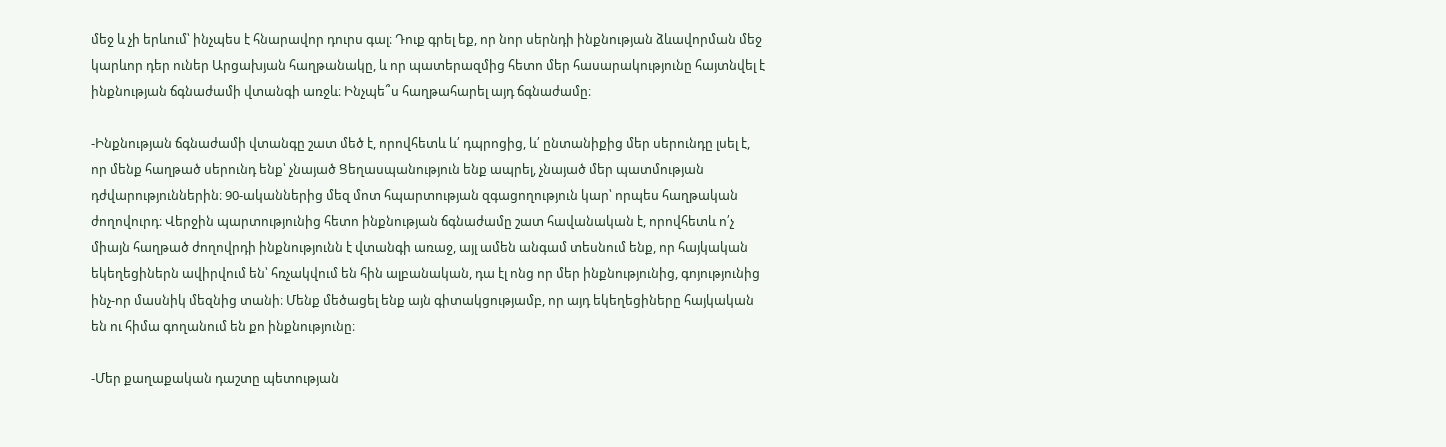մեջ և չի երևում՝ ինչպես է հնարավոր դուրս գալ։ Դուք գրել եք, որ նոր սերնդի ինքնության ձևավորման մեջ կարևոր դեր ուներ Արցախյան հաղթանակը, և որ պատերազմից հետո մեր հասարակությունը հայտնվել է ինքնության ճգնաժամի վտանգի առջև։ Ինչպե՞ս հաղթահարել այդ ճգնաժամը։

-Ինքնության ճգնաժամի վտանգը շատ մեծ է, որովհետև և՛ դպրոցից, և՛ ընտանիքից մեր սերունդը լսել է, որ մենք հաղթած սերունդ ենք՝ չնայած Ցեղասպանություն ենք ապրել, չնայած մեր պատմության դժվարություններին։ 90-ականներից մեզ մոտ հպարտության զգացողություն կար՝ որպես հաղթական ժողովուրդ։ Վերջին պարտությունից հետո ինքնության ճգնաժամը շատ հավանական է, որովհետև ո՛չ միայն հաղթած ժողովրդի ինքնությունն է վտանգի առաջ, այլ ամեն անգամ տեսնում ենք, որ հայկական եկեղեցիներն ավիրվում են՝ հռչակվում են հին ալբանական, դա էլ ոնց որ մեր ինքնությունից, գոյությունից ինչ-որ մասնիկ մեզնից տանի։ Մենք մեծացել ենք այն գիտակցությամբ, որ այդ եկեղեցիները հայկական են ու հիմա գողանում են քո ինքնությունը։

-Մեր քաղաքական դաշտը պետության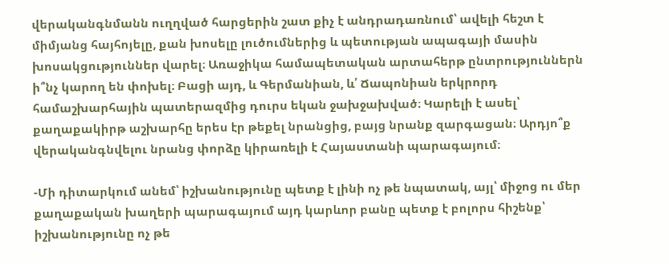վերականգնմանն ուղղված հարցերին շատ քիչ է անդրադառնում՝ ավելի հեշտ է միմյանց հայհոյելը, քան խոսելը լուծումներից և պետության ապագայի մասին խոսակցություններ վարել։ Առաջիկա համապետական արտահերթ ընտրություններն ի՞նչ կարող են փոխել։ Բացի այդ, և Գերմանիան, և՛ Ճապոնիան երկրորդ համաշխարհային պատերազմից դուրս եկան ջախջախված։ Կարելի է ասել՝ քաղաքակիրթ աշխարհը երես էր թեքել նրանցից, բայց նրանք զարգացան։ Արդյո՞ք վերականգնվելու նրանց փորձը կիրառելի է Հայաստանի պարագայում։

-Մի դիտարկում անեմ՝ իշխանությունը պետք է լինի ոչ թե նպատակ, այլ՝ միջոց ու մեր քաղաքական խաղերի պարագայում այդ կարևոր բանը պետք է բոլորս հիշենք՝ իշխանությունը ոչ թե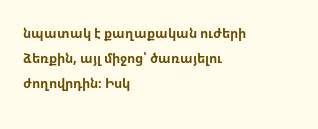նպատակ է քաղաքական ուժերի ձեռքին, այլ միջոց՝ ծառայելու ժողովրդին։ Իսկ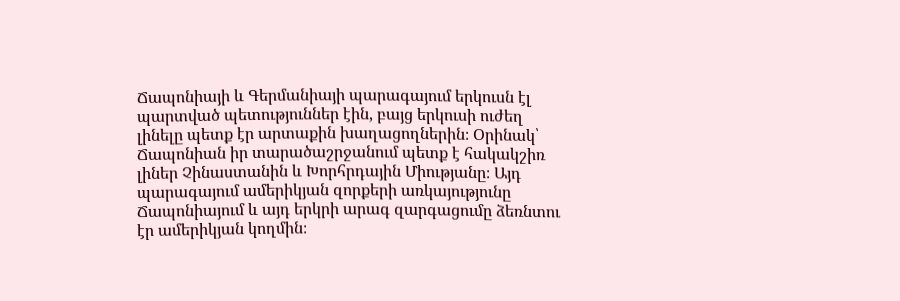Ճապոնիայի և Գերմանիայի պարագայում երկուսն էլ պարտված պետություններ էին, բայց երկուսի ուժեղ լինելը պետք էր արտաքին խաղացողներին։ Օրինակ՝ Ճապոնիան իր տարածաշրջանում պետք է հակակշիռ լիներ Չինաստանին և Խորհրդային Միությանը։ Այդ պարագայում ամերիկյան զորքերի առկայությունը Ճապոնիայում և այդ երկրի արագ զարգացումը ձեռնտու էր ամերիկյան կողմին։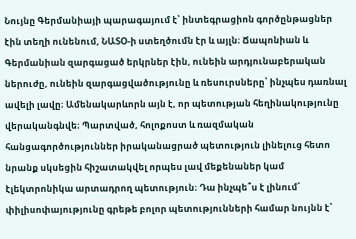Նույնը Գերմանիայի պարագայում է՝ ինտեգրացիոն գործընթացներ էին տեղի ունենում, ՆԱՏՕ-ի ստեղծումն էր և այլն։ Ճապոնիան և Գերմանիան զարգացած երկրներ էին, ունեին արդյունաբերական ներուժը, ունեին զարգացվածությունը և ռեսուրսները՝ ինչպես դառնալ ավելի լավը։ Ամենակարևորն այն է, որ պետության հեղինակությունը վերականգնվե։ Պարտված, հոլոքոստ և ռազմական հանցագործություններ իրականացրած պետություն լինելուց հետո նրանք սկսեցին հիշատակվել որպես լավ մեքենաներ կամ էլեկտրոնիկա արտադրող պետություն։ Դա ինչպե՞ս է լինում՝ փիլիսոփայությունը գրեթե բոլոր պետությունների համար նույնն է՝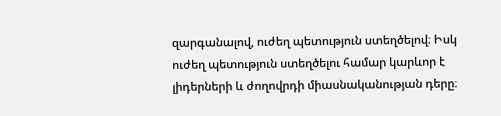զարգանալով, ուժեղ պետություն ստեղծելով։ Իսկ ուժեղ պետություն ստեղծելու համար կարևոր է լիդերների և ժողովրդի միասնականության դերը։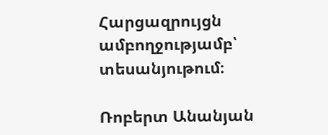Հարցազրույցն ամբողջությամբ՝ տեսանյութում։

Ռոբերտ Անանյան